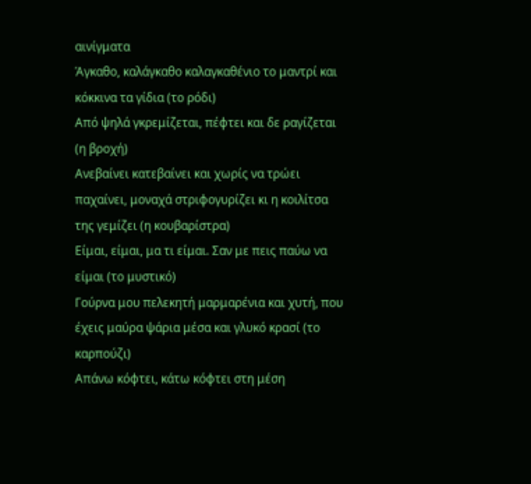αινίγματα
Άγκαθο, καλάγκαθο καλαγκαθένιο το μαντρί και κόκκινα τα γίδια (το ρόδι)
Από ψηλά γκρεμίζεται, πέφτει και δε ραγίζεται (η βροχή)
Ανεβαίνει κατεβαίνει και χωρίς να τρώει παχαίνει, μοναχά στριφογυρίζει κι η κοιλίτσα της γεμίζει (η κουβαρίστρα)
Είμαι, είμαι, μα τι είμαι. Σαν με πεις παύω να είμαι (το μυστικό)
Γούρνα μου πελεκητή μαρμαρένια και χυτή, που έχεις μαύρα ψάρια μέσα και γλυκό κρασί (το καρπούζι)
Απάνω κόφτει, κάτω κόφτει στη μέση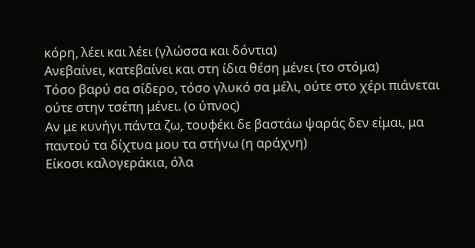κόρη, λέει και λέει (γλώσσα και δόντια)
Ανεβαίνει, κατεβαίνει και στη ίδια θέση μένει (το στόμα)
Τόσο βαρύ σα σίδερο, τόσο γλυκό σα μέλι, ούτε στο χέρι πιάνεται ούτε στην τσέπη μένει. (ο ύπνος)
Αν με κυνήγι πάντα ζω, τουφέκι δε βαστάω ψαράς δεν είμαι, μα παντού τα δίχτυα μου τα στήνω (η αράχνη)
Είκοσι καλογεράκια, όλα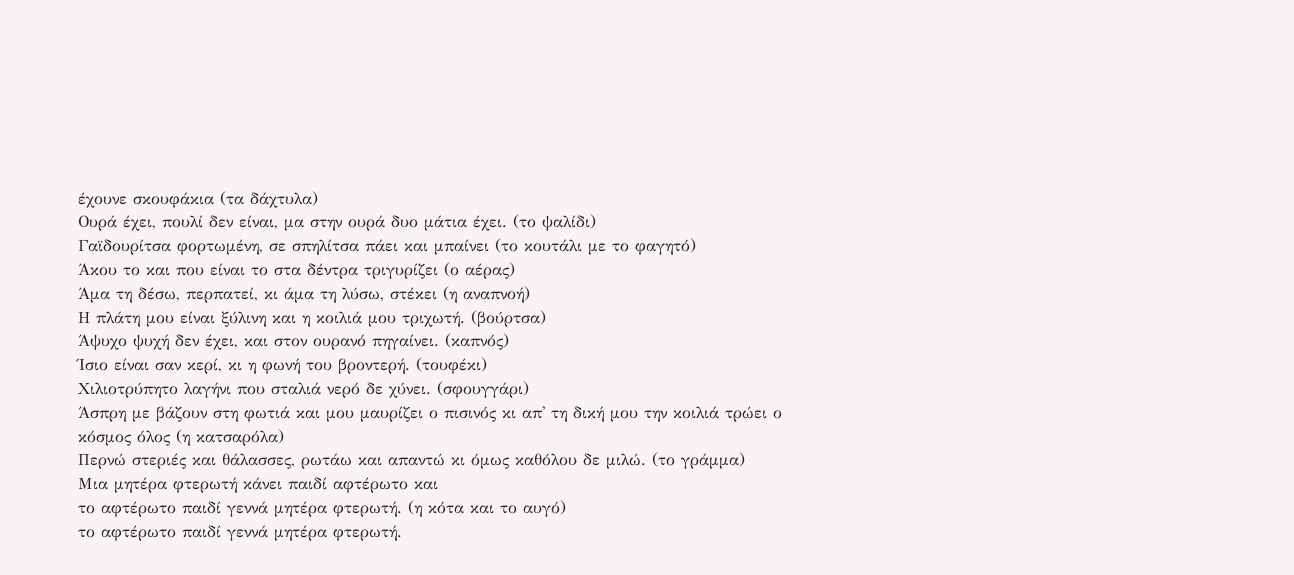έχουνε σκουφάκια (τα δάχτυλα)
Ουρά έχει, πουλί δεν είναι, μα στην ουρά δυο μάτια έχει. (το ψαλίδι)
Γαϊδουρίτσα φορτωμένη, σε σπηλίτσα πάει και μπαίνει (το κουτάλι με το φαγητό)
Άκου το και που είναι το στα δέντρα τριγυρίζει (ο αέρας)
Άμα τη δέσω, περπατεί, κι άμα τη λύσω, στέκει (η αναπνοή)
Η πλάτη μου είναι ξύλινη και η κοιλιά μου τριχωτή. (βούρτσα)
Άψυχο ψυχή δεν έχει, και στον ουρανό πηγαίνει. (καπνός)
Ίσιο είναι σαν κερί, κι η φωνή του βροντερή. (τουφέκι)
Χιλιοτρύπητο λαγήνι που σταλιά νερό δε χύνει. (σφουγγάρι)
Άσπρη με βάζουν στη φωτιά και μου μαυρίζει ο πισινός κι απ' τη δική μου την κοιλιά τρώει ο κόσμος όλος (η κατσαρόλα)
Περνώ στεριές και θάλασσες, ρωτάω και απαντώ κι όμως καθόλου δε μιλώ. (το γράμμα)
Μια μητέρα φτερωτή κάνει παιδί αφτέρωτο και
το αφτέρωτο παιδί γεννά μητέρα φτερωτή. (η κότα και το αυγό)
το αφτέρωτο παιδί γεννά μητέρα φτερωτή.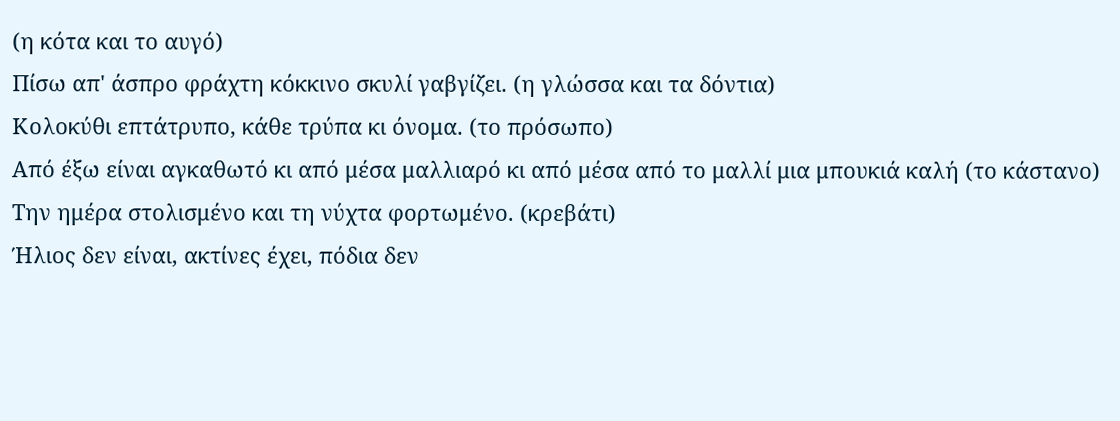(η κότα και το αυγό)
Πίσω απ' άσπρο φράχτη κόκκινο σκυλί γαβγίζει. (η γλώσσα και τα δόντια)
Κολοκύθι επτάτρυπο, κάθε τρύπα κι όνομα. (το πρόσωπο)
Από έξω είναι αγκαθωτό κι από μέσα μαλλιαρό κι από μέσα από το μαλλί μια μπουκιά καλή (το κάστανο)
Την ημέρα στολισμένο και τη νύχτα φορτωμένο. (κρεβάτι)
Ήλιος δεν είναι, ακτίνες έχει, πόδια δεν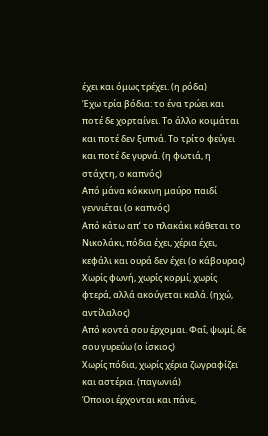έχει και όμως τρέχει. (η ρόδα)
Έχω τρία βόδια: το ένα τρώει και ποτέ δε χορταίνει. Το άλλο κοιμάται και ποτέ δεν ξυπνά. Το τρίτο φεύγει και ποτέ δε γυρνά. (η φωτιά, η στάχτη, ο καπνός)
Από μάνα κόκκινη μαύρο παιδί γεννιέται (ο καπνός)
Από κάτω απ’ το πλακάκι κάθεται το Νικολάκι, πόδια έχει, χέρια έχει, κεφάλι και ουρά δεν έχει (ο κάβουρας)
Χωρίς φωνή, χωρίς κορμί, χωρίς φτερά, αλλά ακούγεται καλά. (ηχώ, αντίλαλος)
Από κοντά σου έρχομαι. Φαΐ, ψωμί, δε σου γυρεύω (ο ίσκιος)
Χωρίς πόδια, χωρίς χέρια ζωγραφίζει και αστέρια. (παγωνιά)
Όποιοι έρχονται και πάνε,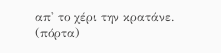απ' το χέρι την κρατάνε. (πόρτα)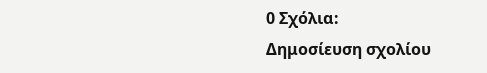0 Σχόλια:
Δημοσίευση σχολίου